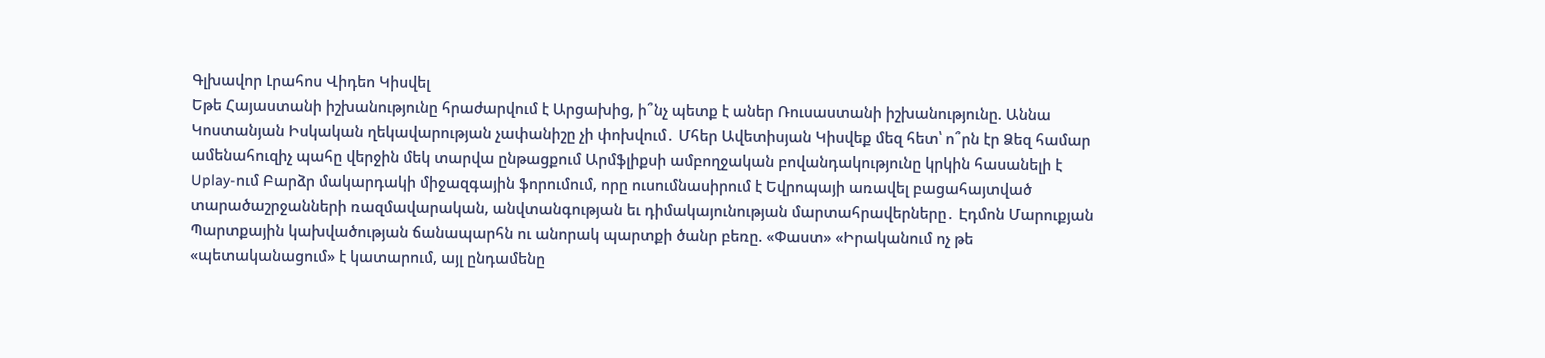Գլխավոր Լրահոս Վիդեո Կիսվել
Եթե Հայաստանի իշխանությունը հրաժարվում է Արցախից, ի՞նչ պետք է աներ Ռուսաստանի իշխանությունը. Աննա Կոստանյան Իսկական ղեկավարության չափանիշը չի փոխվում․ Մհեր Ավետիսյան Կիսվեք մեզ հետ՝ ո՞րն էր Ձեզ համար ամենահուզիչ պահը վերջին մեկ տարվա ընթացքում Արմֆլիքսի ամբողջական բովանդակությունը կրկին հասանելի է Uplay-ում Բարձր մակարդակի միջազգային ֆորումում, որը ուսումնասիրում է Եվրոպայի առավել բացահայտված տարածաշրջանների ռազմավարական, անվտանգության եւ դիմակայունության մարտահրավերները․ Էդմոն Մարուքյան Պարտքային կախվածության ճանապարհն ու անորակ պարտքի ծանր բեռը. «Փաստ» «Իրականում ոչ թե «պետականացում» է կատարում, այլ ընդամենը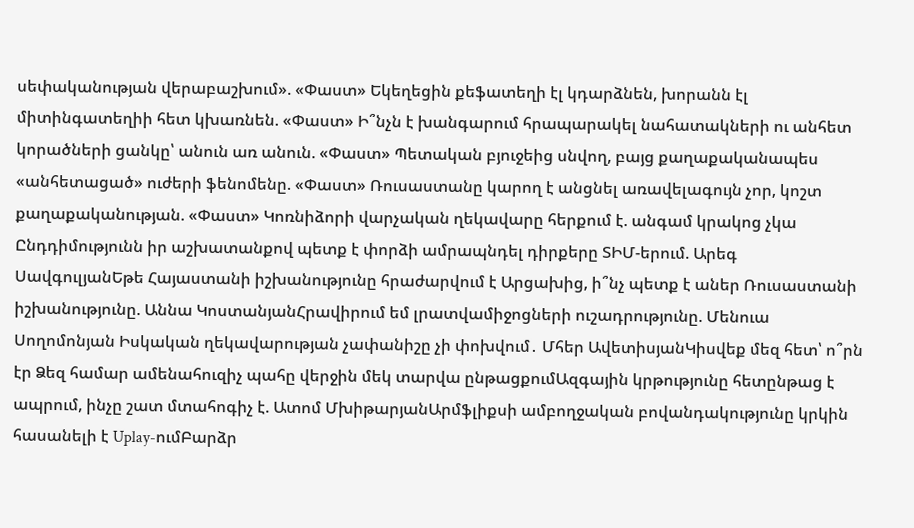սեփականության վերաբաշխում». «Փաստ» Եկեղեցին քեֆատեղի էլ կդարձնեն, խորանն էլ միտինգատեղիի հետ կխառնեն. «Փաստ» Ի՞նչն է խանգարում հրապարակել նահատակների ու անհետ կորածների ցանկը՝ անուն առ անուն. «Փաստ» Պետական բյուջեից սնվող, բայց քաղաքականապես «անհետացած» ուժերի ֆենոմենը. «Փաստ» Ռուսաստանը կարող է անցնել առավելագույն չոր, կոշտ քաղաքականության. «Փաստ» Կոռնիձորի վարչական ղեկավարը հերքում է. անգամ կրակոց չկա
Ընդդիմությունն իր աշխատանքով պետք է փորձի ամրապնդել դիրքերը ՏԻՄ-երում. Արեգ ՍավգուլյանԵթե Հայաստանի իշխանությունը հրաժարվում է Արցախից, ի՞նչ պետք է աներ Ռուսաստանի իշխանությունը. Աննա ԿոստանյանՀրավիրում եմ լրատվամիջոցների ուշադրությունը. Մենուա Սողոմոնյան Իսկական ղեկավարության չափանիշը չի փոխվում․ Մհեր ԱվետիսյանԿիսվեք մեզ հետ՝ ո՞րն էր Ձեզ համար ամենահուզիչ պահը վերջին մեկ տարվա ընթացքումԱզգային կրթությունը հետընթաց է ապրում, ինչը շատ մտահոգիչ է. Ատոմ ՄխիթարյանԱրմֆլիքսի ամբողջական բովանդակությունը կրկին հասանելի է Uplay-ումԲարձր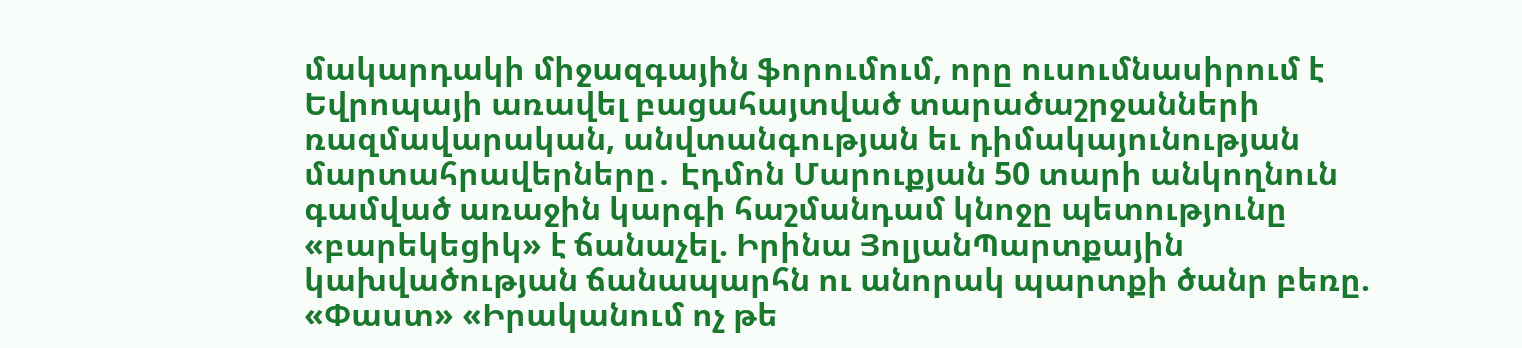մակարդակի միջազգային ֆորումում, որը ուսումնասիրում է Եվրոպայի առավել բացահայտված տարածաշրջանների ռազմավարական, անվտանգության եւ դիմակայունության մարտահրավերները․ Էդմոն Մարուքյան 50 տարի անկողնուն գամված առաջին կարգի հաշմանդամ կնոջը պետությունը «բարեկեցիկ» է ճանաչել. Իրինա ՅոլյանՊարտքային կախվածության ճանապարհն ու անորակ պարտքի ծանր բեռը. «Փաստ» «Իրականում ոչ թե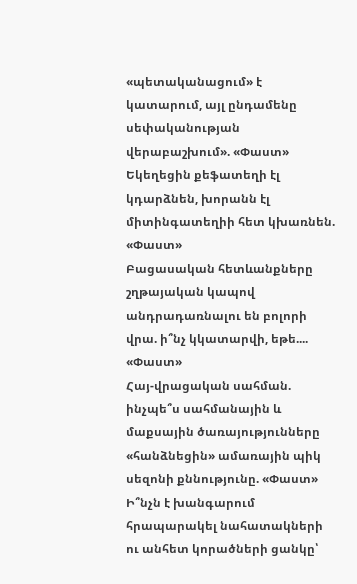«պետականացում» է կատարում, այլ ընդամենը սեփականության վերաբաշխում». «Փաստ» Եկեղեցին քեֆատեղի էլ կդարձնեն, խորանն էլ միտինգատեղիի հետ կխառնեն. «Փաստ»
Բացասական հետևանքները շղթայական կապով անդրադառնալու են բոլորի վրա. ի՞նչ կկատարվի, եթե.... «Փաստ»
Հայ-վրացական սահման. ինչպե՞ս սահմանային և մաքսային ծառայությունները «հանձնեցին» ամառային պիկ սեզոնի քննությունը. «Փաստ»
Ի՞նչն է խանգարում հրապարակել նահատակների ու անհետ կորածների ցանկը՝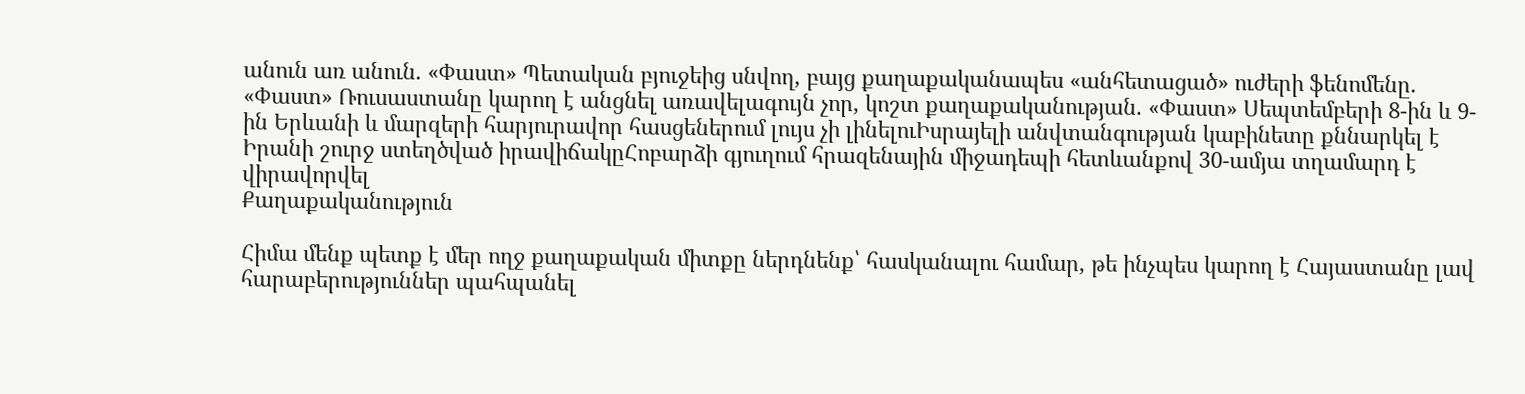անուն առ անուն. «Փաստ» Պետական բյուջեից սնվող, բայց քաղաքականապես «անհետացած» ուժերի ֆենոմենը. «Փաստ» Ռուսաստանը կարող է անցնել առավելագույն չոր, կոշտ քաղաքականության. «Փաստ» Սեպտեմբերի 8-ին և 9-ին Երևանի և մարզերի հարյուրավոր հասցեներում լույս չի լինելուԻսրայելի անվտանգության կաբինետը քննարկել է Իրանի շուրջ ստեղծված իրավիճակըՀոբարձի գյուղում հրազենային միջադեպի հետևանքով 30-ամյա տղամարդ է վիրավորվել
Քաղաքականություն

Հիմա մենք պետք է մեր ողջ քաղաքական միտքը ներդնենք՝ հասկանալու համար, թե ինչպես կարող է Հայաստանը լավ հարաբերություններ պահպանել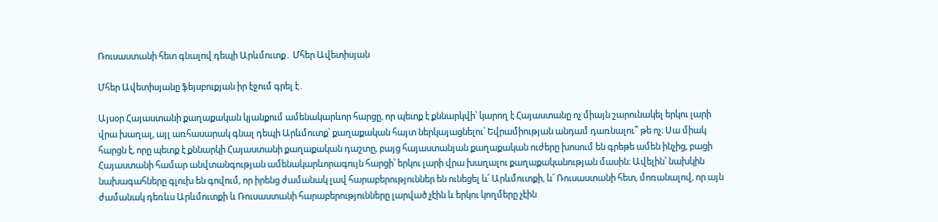Ռուսաստանի հետ գնալով դեպի Արևմուտք․ Մհեր Ավետիսյան

Մհեր Ավետիսյանը ֆեյսբուքյան իր էջում գրել է․

Այսօր Հայաստանի քաղաքական կյանքում ամենակարևոր հարցը, որ պետք է քննարկվի՝ կարող է Հայաստանը ոչ միայն շարունակել երկու լարի վրա խաղալ, այլ առհասարակ գնալ դեպի Արևմուտք՝ քաղաքական հայտ ներկայացնելու՝ Եվրամիության անդամ դառնալու՞ թե ոչ։ Սա միակ հարցն է, որը պետք է քննարկի Հայաստանի քաղաքական դաշտը, բայց հայաստանյան քաղաքական ուժերը խոսում են գրեթե ամեն ինչից, բացի Հայաստանի համար անվտանգության ամենակարևորագույն հարցի՝ երկու լարի վրա խաղալու քաղաքականության մասին։ Ավելին՝ նախկին նախագահները գլուխ են գովում, որ իրենց ժամանակ լավ հարաբերություններ են ունեցել և՛ Արևմուտքի, և՛ Ռուսաստանի հետ, մոռանալով, որ այն ժամանակ դեռևս Արևմուտքի և Ռուսաստանի հարաբերությունները լարված չէին և երկու կողմերը չէին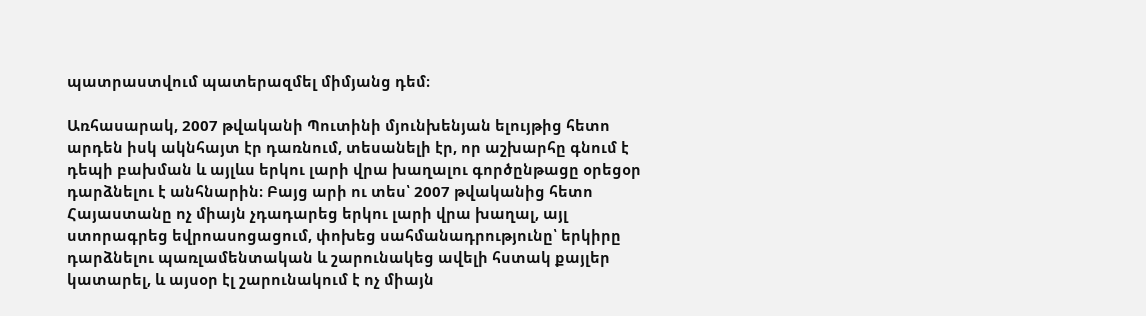պատրաստվում պատերազմել միմյանց դեմ։

Առհասարակ, 2007 թվականի Պուտինի մյունխենյան ելույթից հետո արդեն իսկ ակնհայտ էր դառնում, տեսանելի էր, որ աշխարհը գնում է դեպի բախման և այլևս երկու լարի վրա խաղալու գործընթացը օրեցօր դարձնելու է անհնարին։ Բայց արի ու տես՝ 2007 թվականից հետո Հայաստանը ոչ միայն չդադարեց երկու լարի վրա խաղալ, այլ ստորագրեց եվրոասոցացում, փոխեց սահմանադրությունը՝ երկիրը դարձնելու պառլամենտական և շարունակեց ավելի հստակ քայլեր կատարել, և այսօր էլ շարունակում է ոչ միայն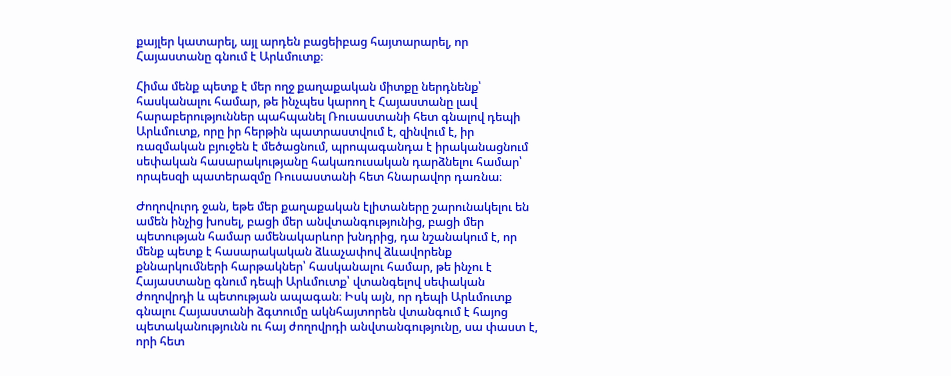քայլեր կատարել, այլ արդեն բացեիբաց հայտարարել, որ Հայաստանը գնում է Արևմուտք։

Հիմա մենք պետք է մեր ողջ քաղաքական միտքը ներդնենք՝ հասկանալու համար, թե ինչպես կարող է Հայաստանը լավ հարաբերություններ պահպանել Ռուսաստանի հետ գնալով դեպի Արևմուտք, որը իր հերթին պատրաստվում է, զինվում է, իր ռազմական բյուջեն է մեծացնում, պրոպագանդա է իրականացնում սեփական հասարակությանը հակառուսական դարձնելու համար՝ որպեսզի պատերազմը Ռուսաստանի հետ հնարավոր դառնա։

Ժողովուրդ ջան, եթե մեր քաղաքական էլիտաները շարունակելու են ամեն ինչից խոսել, բացի մեր անվտանգությունից, բացի մեր պետության համար ամենակարևոր խնդրից, դա նշանակում է, որ մենք պետք է հասարակական ձևաչափով ձևավորենք քննարկումների հարթակներ՝ հասկանալու համար, թե ինչու է Հայաստանը գնում դեպի Արևմուտք՝ վտանգելով սեփական ժողովրդի և պետության ապագան։ Իսկ այն, որ դեպի Արևմուտք գնալու Հայաստանի ձգտումը ակնհայտորեն վտանգում է հայոց պետականությունն ու հայ ժողովրդի անվտանգությունը, սա փաստ է, որի հետ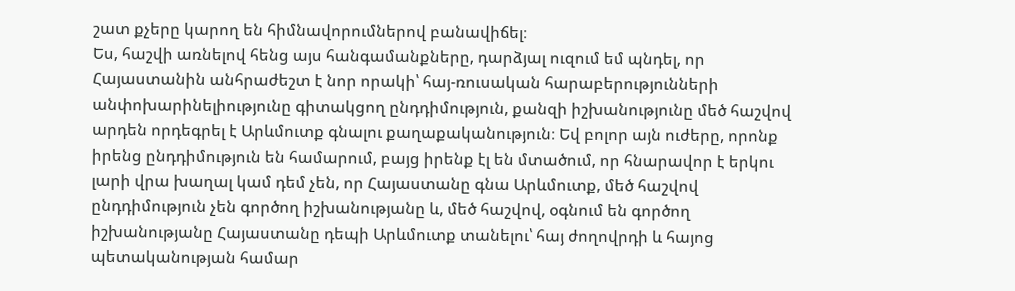շատ քչերը կարող են հիմնավորումներով բանավիճել։
Ես, հաշվի առնելով հենց այս հանգամանքները, դարձյալ ուզում եմ պնդել, որ Հայաստանին անհրաժեշտ է նոր որակի՝ հայ-ռուսական հարաբերությունների անփոխարինելիությունը գիտակցող ընդդիմություն, քանզի իշխանությունը մեծ հաշվով արդեն որդեգրել է Արևմուտք գնալու քաղաքականություն։ Եվ բոլոր այն ուժերը, որոնք իրենց ընդդիմություն են համարում, բայց իրենք էլ են մտածում, որ հնարավոր է երկու լարի վրա խաղալ կամ դեմ չեն, որ Հայաստանը գնա Արևմուտք, մեծ հաշվով ընդդիմություն չեն գործող իշխանությանը և, մեծ հաշվով, օգնում են գործող իշխանությանը Հայաստանը դեպի Արևմուտք տանելու՝ հայ ժողովրդի և հայոց պետականության համար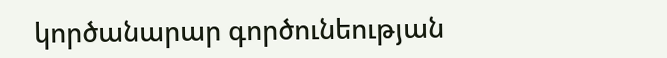կործանարար գործունեության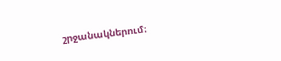շրջանակներում։